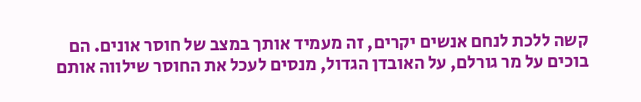קשה ללכת לנחם אנשים יקרים, זה מעמיד אותך במצב של חוסר אונים. הם בוכים על מר גורלם, על האובדן הגדול, מנסים לעכל את החוסר שילווה אותם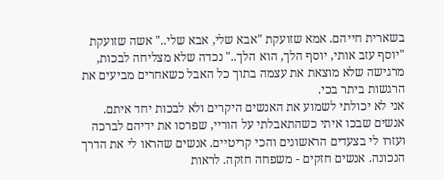בשארית חייהם. אמא שזועקת "אבא שלי, אבא שלי.." אשה שזועקת "יוסף עזב אותי, יוסף הלך, הוא הלך.." נכדה שלא מצליחה לבכות, מרגישה שלא מוצאת את עצמה בתוך כל האבל כשאחרים מביעים את הרגשות ביתר בכי.
אני לא יכולתי לשמוע את האנשים היקרים ולא לבכות יחד איתם. אנשים שבכו איתי כשהתאבלתי על הוריי, שפרסו את ידיהם לברכה ועזרו לי בצעדים הראשונים והכי קריטיים. אנשים שהראו לי את הדרך הנכונה. אנשים חזקים - משפחה חזקה. לראות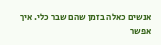אנשים כאלה בזמן שהם שבר כלי. איך אפשר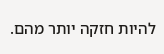להיות חזקה יותר מהם.